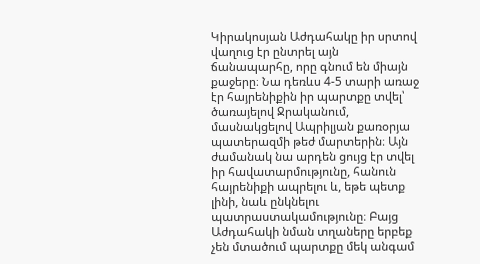Կիրակոսյան Աժդահակը իր սրտով վաղուց էր ընտրել այն ճանապարհը, որը գնում են միայն քաջերը։ Նա դեռևս 4-5 տարի առաջ էր հայրենիքին իր պարտքը տվել՝ ծառայելով Ջրականում, մասնակցելով Ապրիլյան քառօրյա պատերազմի թեժ մարտերին։ Այն ժամանակ նա արդեն ցույց էր տվել իր հավատարմությունը, հանուն հայրենիքի ապրելու և, եթե պետք լինի, նաև ընկնելու պատրաստակամությունը։ Բայց Աժդահակի նման տղաները երբեք չեն մտածում պարտքը մեկ անգամ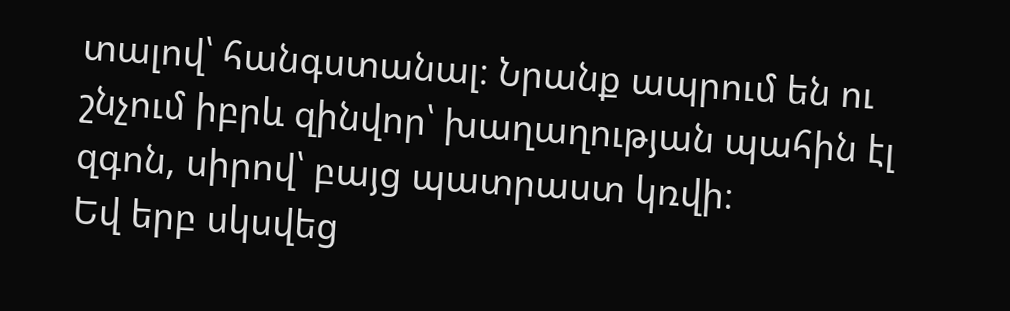տալով՝ հանգստանալ։ Նրանք ապրում են ու շնչում իբրև զինվոր՝ խաղաղության պահին էլ զգոն, սիրով՝ բայց պատրաստ կռվի։
Եվ երբ սկսվեց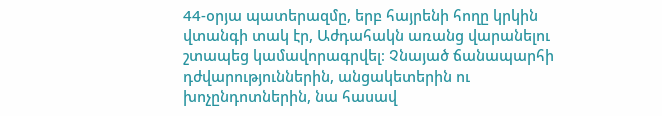44-օրյա պատերազմը, երբ հայրենի հողը կրկին վտանգի տակ էր, Աժդահակն առանց վարանելու շտապեց կամավորագրվել։ Չնայած ճանապարհի դժվարություններին, անցակետերին ու խոչընդոտներին, նա հասավ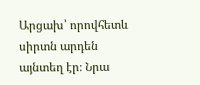Արցախ՝ որովհետև սիրտն արդեն այնտեղ էր։ Նրա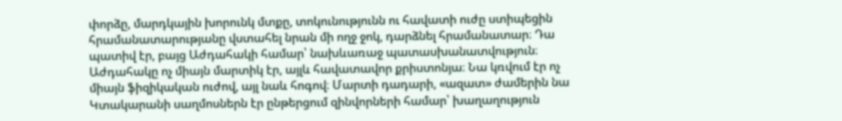փորձը, մարդկային խորունկ մտքը, տոկունությունն ու հավատի ուժը ստիպեցին հրամանատարությանը վստահել նրան մի ողջ ջոկ, դարձնել հրամանատար։ Դա պատիվ էր, բայց Աժդահակի համար՝ նախևառաջ պատասխանատվություն։
Աժդահակը ոչ միայն մարտիկ էր, այլև հավատավոր քրիստոնյա։ Նա կռվում էր ոչ միայն ֆիզիկական ուժով, այլ նաև հոգով։ Մարտի դադարի, «ազատ» ժամերին նա Կտակարանի սաղմոսներն էր ընթերցում զինվորների համար՝ խաղաղություն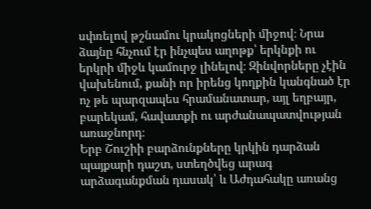սփռելով թշնամու կրակոցների միջով։ Նրա ձայնը հնչում էր ինչպես աղոթք՝ երկնքի ու երկրի միջև կամուրջ լինելով։ Զինվորները չէին վախենում, քանի որ իրենց կողքին կանգնած էր ոչ թե պարզապես հրամանատար, այլ եղբայր, բարեկամ, հավատքի ու արժանապատվության առաջնորդ։
Երբ Շուշիի բարձունքները կրկին դարձան պայքարի դաշտ, ստեղծվեց արագ արձագանքման դասակ՝ և Աժդահակը առանց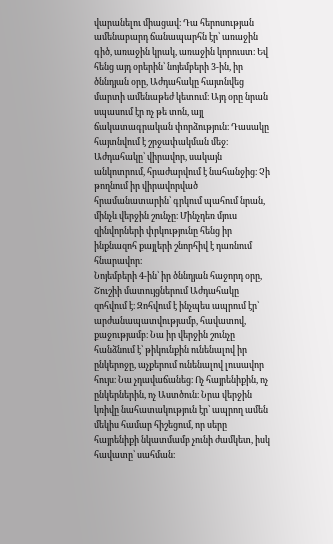վարանելու միացավ։ Դա հերոսության ամենաբարդ ճանապարհն էր՝ առաջին գիծ, առաջին կրակ, առաջին կորուստ։ Եվ հենց այդ օրերին՝ նոյեմբերի 3-ին, իր ծննդյան օրը, Աժդահակը հայտնվեց մարտի ամենաթեժ կետում։ Այդ օրը նրան սպասում էր ոչ թե տոն, այլ ճակատագրական փորձություն։ Դասակը հայտնվում է շրջափակման մեջ։ Աժդահակը՝ վիրավոր, սակայն անկոտրում, հրաժարվում է նահանջից։ Չի թողնում իր վիրավորված հրամանատարին՝ գրկում պահում նրան, մինչև վերջին շունչը։ Մինչդեռ մյուս զինվորների փրկությունը հենց իր ինքնազոհ քայլերի շնորհիվ է դառնում հնարավոր։
Նոյեմբերի 4-ին՝ իր ծննդյան հաջորդ օրը, Շուշիի մատույցներում Աժդահակը զոհվում է։ Զոհվում է ինչպես ապրում էր՝ արժանապատվությամբ, հավատով, քաջությամբ։ Նա իր վերջին շունչը հանձնում է՝ թիկունքին ունենալով իր ընկերոջը, աչքերում ունենալով լուսավոր հույս։ Նա չդավաճանեց։ Ոչ հայրենիքին, ոչ ընկերներին, ոչ Աստծուն։ Նրա վերջին կռիվը նահատակություն էր՝ ապրող ամեն մեկիս համար հիշեցում, որ սերը հայրենիքի նկատմամբ չունի ժամկետ, իսկ հավատը՝ սահման։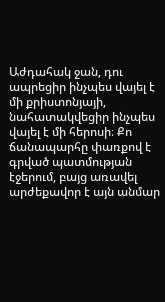Աժդահակ ջան, դու ապրեցիր ինչպես վայել է մի քրիստոնյայի, նահատակվեցիր ինչպես վայել է մի հերոսի։ Քո ճանապարհը փառքով է գրված պատմության էջերում, բայց առավել արժեքավոր է այն անմար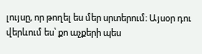լույսը, որ թողել ես մեր սրտերում։ Այսօր դու վերևում ես՝ քո աչքերի պես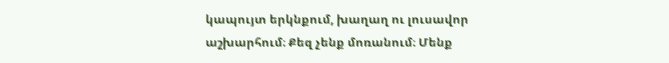կապույտ երկնքում, խաղաղ ու լուսավոր աշխարհում։ Քեզ չենք մոռանում։ Մենք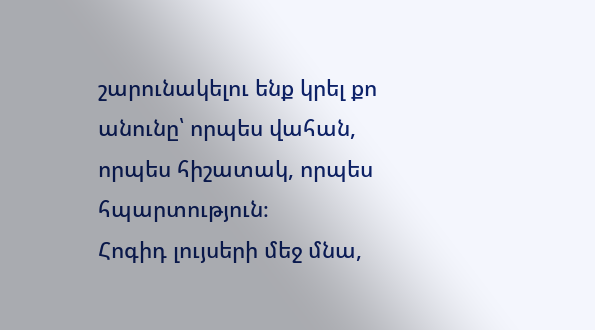շարունակելու ենք կրել քո անունը՝ որպես վահան, որպես հիշատակ, որպես հպարտություն։
Հոգիդ լույսերի մեջ մնա,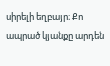սիրելի եղբայր։ Քո ապրած կյանքը արդեն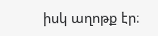իսկ աղոթք էր։